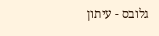גלובס - עיתון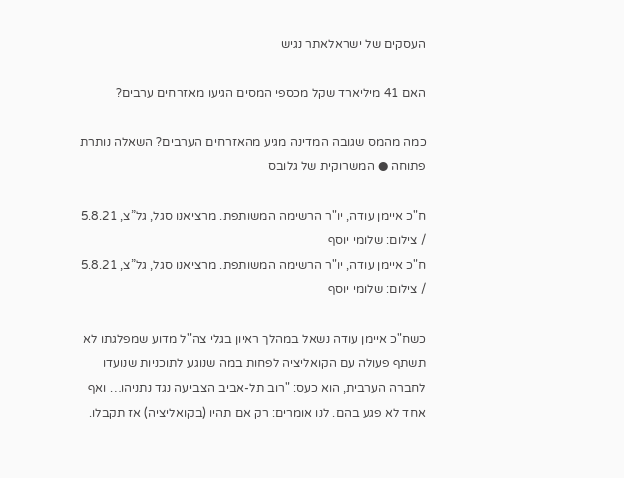העסקים של ישראלאתר נגיש

האם 41 מיליארד שקל מכספי המסים הגיעו מאזרחים ערבים?

כמה מהמס שגובה המדינה מגיע מהאזרחים הערבים? השאלה נותרת פתוחה ● המשרוקית של גלובס

ח"כ איימן עודה, יו"ר הרשימה המשותפת. מרציאנו סגל, גל”צ, 5.8.21 / צילום: שלומי יוסף
ח"כ איימן עודה, יו"ר הרשימה המשותפת. מרציאנו סגל, גל”צ, 5.8.21 / צילום: שלומי יוסף

כשח"כ איימן עודה נשאל במהלך ראיון בגלי צה"ל מדוע שמפלגתו לא תשתף פעולה עם הקואליציה לפחות במה שנוגע לתוכניות שנועדו לחברה הערבית, הוא כעס: "רוב תל-אביב הצביעה נגד נתניהו… ואף אחד לא פגע בהם. לנו אומרים: רק אם תהיו (בקואליציה) אז תקבלו.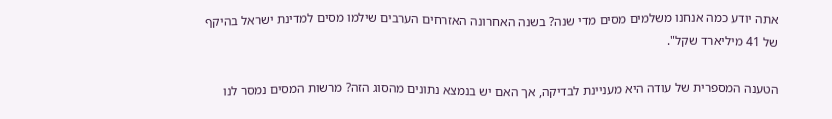אתה יודע כמה אנחנו משלמים מסים מדי שנה? בשנה האחרונה האזרחים הערבים שילמו מסים למדינת ישראל בהיקף של 41 מיליארד שקל".

הטענה המספרית של עודה היא מעניינת לבדיקה, אך האם יש בנמצא נתונים מהסוג הזה? מרשות המסים נמסר לנו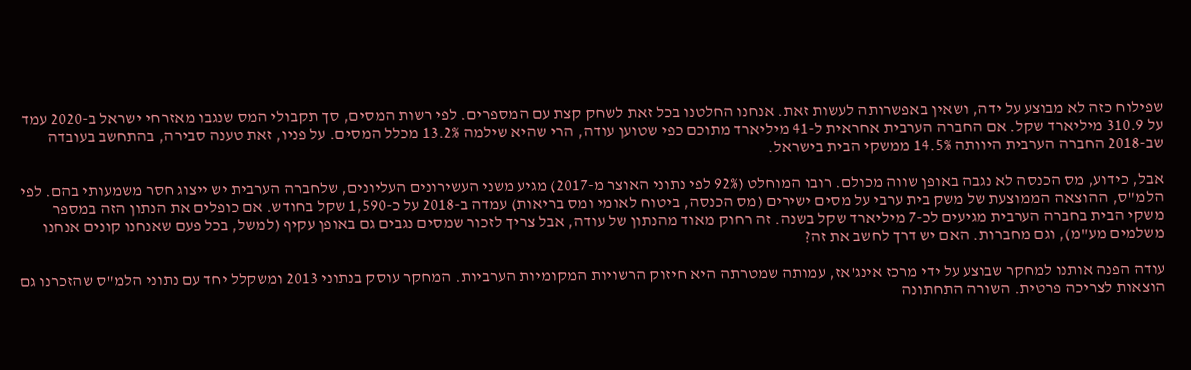שפילוח כזה לא מבוצע על ידה, ושאין באפשרותה לעשות זאת. אנחנו החלטנו בכל זאת לשחק קצת עם המספרים. לפי רשות המסים, סך תקבולי המס שנגבו מאזרחי ישראל ב-2020 עמד על 310.9 מיליארד שקל. אם החברה הערבית אחראית ל-41 מיליארד מתוכם כפי שטוען עודה, הרי שהיא שילמה 13.2% מכלל המסים. על פניו, זאת טענה סבירה, בהתחשב בעובדה שב-2018 החברה הערבית היוותה 14.5% ממשקי הבית בישראל.

אבל, כידוע, מס הכנסה לא נגבה באופן שווה מכולם. רובו המוחלט (92% לפי נתוני האוצר מ-2017) מגיע משני העשירונים העליונים, שלחברה הערבית יש ייצוג חסר משמעותי בהם. לפי הלמ"ס, ההוצאה הממוצעת של משק בית ערבי על מסים ישירים (מס הכנסה, ביטוח לאומי ומס בריאות) עמדה ב-2018 על כ-1,590 שקל בחודש. אם כופלים את הנתון הזה במספר משקי הבית בחברה הערבית מגיעים לכ-7 מיליארד שקל בשנה. זה רחוק מאוד מהנתון של עודה, אבל צריך לזכור שמסים נגבים גם באופן עקיף (למשל, בכל פעם שאנחנו קונים אנחנו משלמים מע"מ), וגם מחברות. האם יש דרך לחשב את זה?

עודה הפנה אותנו למחקר שבוצע על ידי מרכז אינג'אז, עמותה שמטרתה היא חיזוק הרשויות המקומיות הערביות. המחקר עוסק בנתוני 2013 ומשקלל יחד עם נתוני הלמ"ס שהזכרנו גם הוצאות לצריכה פרטית. השורה התחתונה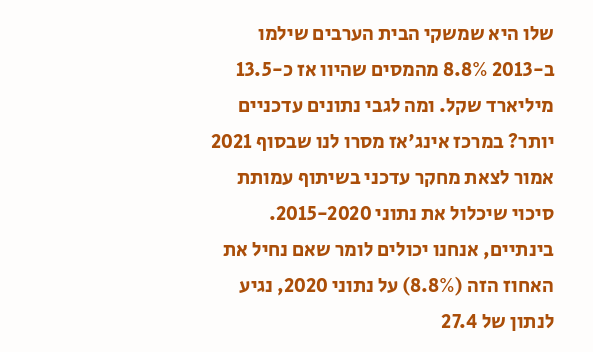שלו היא שמשקי הבית הערבים שילמו ב-2013 8.8% מהמסים שהיוו אז כ-13.5 מיליארד שקל. ומה לגבי נתונים עדכניים יותר? במרכז אינג'אז מסרו לנו שבסוף 2021 אמור לצאת מחקר עדכני בשיתוף עמותת סיכוי שיכלול את נתוני 2015-2020. בינתיים, אנחנו יכולים לומר שאם נחיל את האחוז הזה (8.8%) על נתוני 2020, נגיע לנתון של 27.4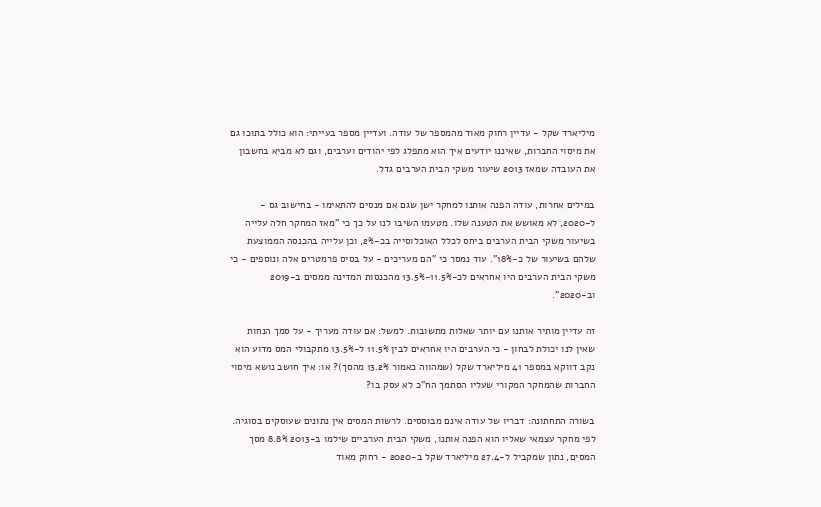מיליארד שקל - עדיין רחוק מאוד מהמספר של עודה. ועדיין מספר בעייתי: הוא כולל בתוכו גם את מיסוי החברות, שאיננו יודעים איך הוא מתפלג לפי יהודים וערבים, וגם לא מביא בחשבון את העובדה שמאז 2013 שיעור משקי הבית הערבים גדל.

במילים אחרות, עודה הפנה אותנו למחקר ישן שגם אם מנסים להתאימו - בחישוב גס - ל-2020, לא מאושש את הטענה שלו. מטעמו השיבו לנו על כך כי "מאז המחקר חלה עלייה בשיעור משקי הבית הערבים ביחס לכלל האוכלוסייה בכ-2%, וכן עלייה בהכנסה הממוצעת שלהם בשיעור של כ-18%". עוד נמסר כי "הם מעריכים - על בסיס פרמטרים אלה ונוספים - כי משקי הבית הערבים היו אחראים לכ-11.5%-13.5% מהכנסות המדינה ממסים ב-2019 וב-2020".

זה עדיין מותיר אותנו עם יותר שאלות מתשובות. למשל: אם עודה מעריך - על סמך הנחות שאין לנו יכולת לבחון - כי הערבים היו אחראים לבין 11.5% ל-13.5% מתקבולי המס מדוע הוא נקב דווקא במספר 41 מיליארד שקל (שמהווה כאמור 13.2% מהסך)? או: איך חושב נושא מיסוי החברות שהמחקר המקורי שעליו הסתמך הח"כ לא עסק בו?

בשורה התחתונה: דבריו של עודה אינם מבוססים. לרשות המסים אין נתונים שעוסקים בסוגיה. לפי מחקר עצמאי שאליו הוא הפנה אותנו, משקי הבית הערביים שילמו ב-2013 8.8% מסך המסים, נתון שמקביל ל-27.4 מיליארד שקל ב-2020 - רחוק מאוד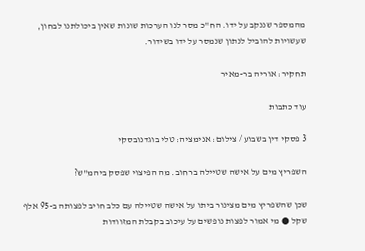מהמספר שננקב על ידו. הח"כ מסר לנו הערכות שונות שאין ביכולתנו לבחון, שעשויות להוביל לנתון שנמסר על ידו בשידור.

תחקיר: אוריה בר-מאיר

עוד כתבות

3 פסקי דין בשבוע / צילום: אנימציה: טלי בוגדנובסקי

השפריץ מים על אישה שטיילה ברחוב. מה הפיצוי שפסק ביהמ"ש?

שכן שהשפריץ מים מצינור ביתו על אישה שטיילה עם כלב חויב לפצותה ב-95 אלף שקל ● מי אמור לפצות נופשים על עיכוב בקבלת המזוודות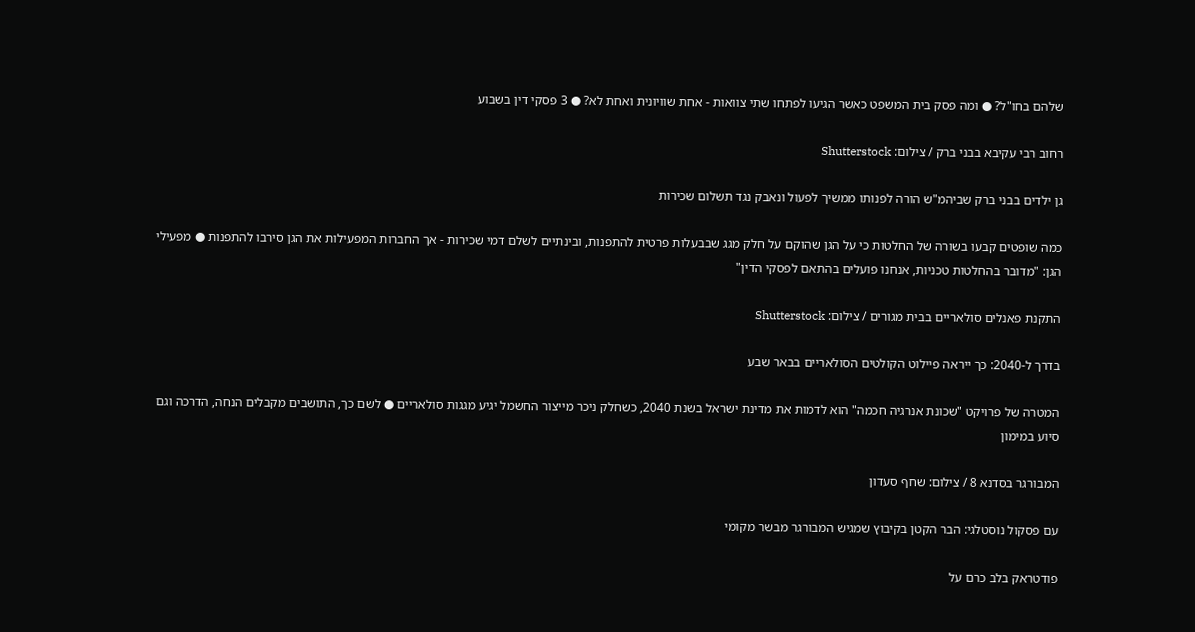שלהם בחו"ל? ● ומה פסק בית המשפט כאשר הגיעו לפתחו שתי צוואות - אחת שוויונית ואחת לא? ● 3 פסקי דין בשבוע

רחוב רבי עקיבא בבני ברק / צילום: Shutterstock

גן ילדים בבני ברק שביהמ"ש הורה לפנותו ממשיך לפעול ונאבק נגד תשלום שכירות

כמה שופטים קבעו בשורה של החלטות כי על הגן שהוקם על חלק מגג שבבעלות פרטית להתפנות, ובינתיים לשלם דמי שכירות - אך החברות המפעילות את הגן סירבו להתפנות ● מפעילי הגן: "מדובר בהחלטות טכניות, אנחנו פועלים בהתאם לפסקי הדין"

התקנת פאנלים סולאריים בבית מגורים / צילום: Shutterstock

בדרך ל-2040: כך ייראה פיילוט הקולטים הסולאריים בבאר שבע

המטרה של פרויקט "שכונת אנרגיה חכמה" הוא לדמות את מדינת ישראל בשנת 2040, כשחלק ניכר מייצור החשמל יגיע מגגות סולאריים ● לשם כך, התושבים מקבלים הנחה, הדרכה וגם סיוע במימון

המבורגר בסדנא 8 / צילום: שחף סעדון

עם פסקול נוסטלגי: הבר הקטן בקיבוץ שמגיש המבורגר מבשר מקומי

פודטראק בלב כרם על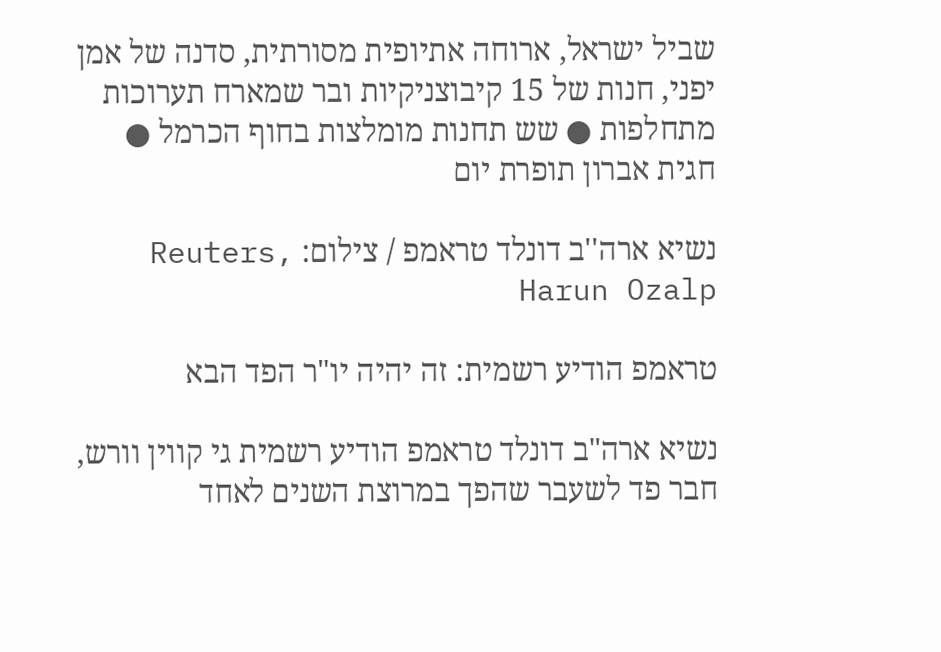שביל ישראל, ארוחה אתיופית מסורתית, סדנה של אמן יפני, חנות של 15 קיבוצניקיות ובר שמארח תערוכות מתחלפות ● שש תחנות מומלצות בחוף הכרמל ● חגית אברון תופרת יום

נשיא ארה''ב דונלד טראמפ / צילום: Reuters, Harun Ozalp

טראמפ הודיע רשמית: זה יהיה יו"ר הפד הבא

נשיא ארה"ב דונלד טראמפ הודיע רשמית גי קווין וורש, חבר פד לשעבר שהפך במרוצת השנים לאחד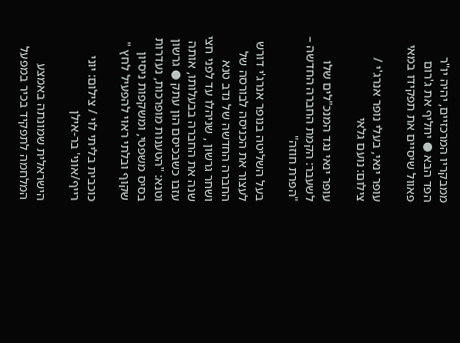ממבקריו המרכזיים, יהיה יו"ר הפד הבא ● יחליף את ג'רום פאוול שיסיים את תפקידו במאי

עופר ינאי, בעלי נופר אנרג'י / צילום: נועם גלאי

עופר ינאי נגד המנכ"לים שלו לשעבר: הקמת החברה החדשה – "הפרת חוזה"

בעל השליטה בנופר אנרג'י דורש לעצור את הכניסה לבורסה של החברה החדשה של נדב טנא ושחר גרשון , שניהלו עד לפני חצי שנה את החברה בבעלותו, אותה עזבו כשבכיסם הון עתק ● גרשון וטנא: "הטענות מופרכות, נעדרות בסיס משפטי, ומשקפות ניסיון שקוף ובלתי ראוי להפעיל לחץ "

כוכבית בליתי לוי / צילום: יוני רייף/אוני' בר-אילן

הישראלית שמונתה באמצע המלחמה לתפקיד בכיר במפעל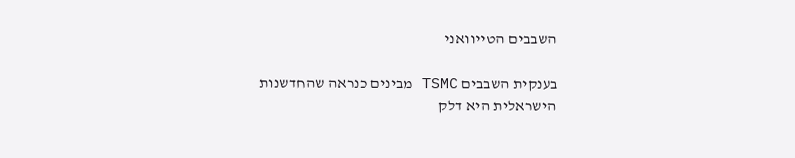השבבים הטייוואני

בענקית השבבים TSMC מבינים כנראה שהחדשנות הישראלית היא דלק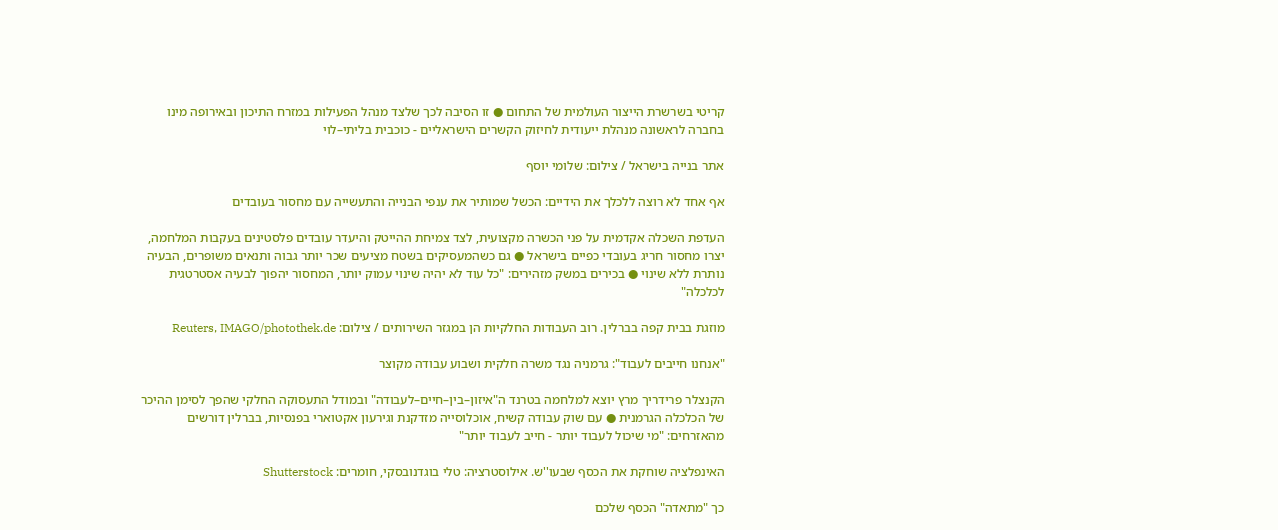קריטי בשרשרת הייצור העולמית של התחום ● זו הסיבה לכך שלצד מנהל הפעילות במזרח התיכון ובאירופה מינו בחברה לראשונה מנהלת ייעודית לחיזוק הקשרים הישראליים - כוכבית בליתי–לוי

אתר בנייה בישראל / צילום: שלומי יוסף

אף אחד לא רוצה ללכלך את הידיים: הכשל שמותיר את ענפי הבנייה והתעשייה עם מחסור בעובדים

העדפת השכלה אקדמית על פני הכשרה מקצועית, לצד צמיחת ההייטק והיעדר עובדים פלסטינים בעקבות המלחמה, יצרו מחסור חריג בעובדי כפיים בישראל ● גם כשהמעסיקים בשטח מציעים שכר יותר גבוה ותנאים משופרים, הבעיה נותרת ללא שינוי ● בכירים במשק מזהירים: "כל עוד לא יהיה שינוי עמוק יותר, המחסור יהפוך לבעיה אסטרטגית לכלכלה"

מוזגת בבית קפה בברלין. רוב העבודות החלקיות הן במגזר השירותים / צילום: Reuters, IMAGO/photothek.de

"אנחנו חייבים לעבוד": גרמניה נגד משרה חלקית ושבוע עבודה מקוצר

הקנצלר פרידריך מרץ יוצא למלחמה בטרנד ה"איזון–בין–חיים–לעבודה" ובמודל התעסוקה החלקי שהפך לסימן ההיכר של הכלכלה הגרמנית ● עם שוק עבודה קשיח, אוכלוסייה מזדקנת וגירעון אקטוארי בפנסיות, בברלין דורשים מהאזרחים: "מי שיכול לעבוד יותר - חייב לעבוד יותר"

האינפלציה שוחקת את הכסף שבעו''ש. אילוסטרציה: טלי בוגדנובסקי, חומרים: Shutterstock

כך "מתאדה" הכסף שלכם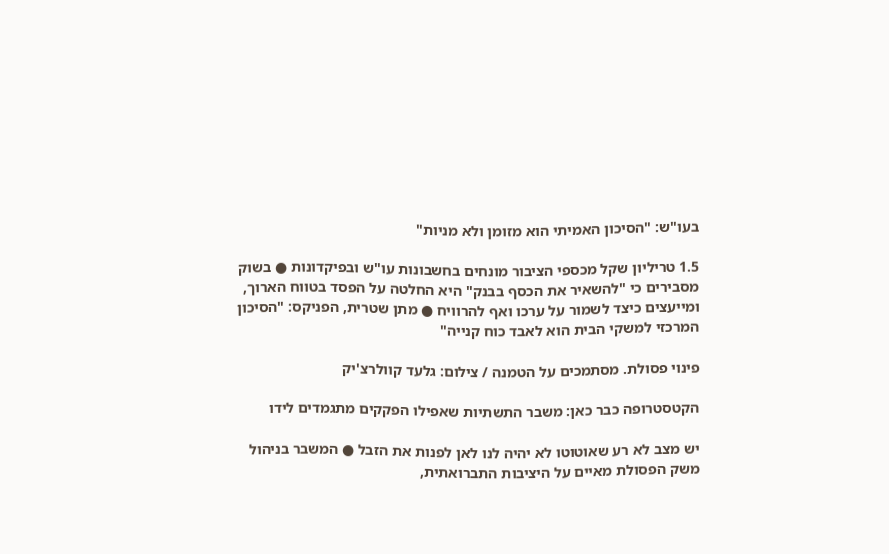בעו"ש: "הסיכון האמיתי הוא מזומן ולא מניות"

1.5 טריליון שקל מכספי הציבור מונחים בחשבונות עו"ש ובפיקדונות ● בשוק מסבירים כי "להשאיר את הכסף בבנק" היא החלטה על הפסד בטווח הארוך, ומייעצים כיצד לשמור על ערכו ואף להרוויח ● מתן שטרית, הפניקס: "הסיכון המרכזי למשקי הבית הוא לאבד כוח קנייה"

פינוי פסולת. מסתמכים על הטמנה / צילום: גלעד קוולרצ'יק

הקטסטרופה כבר כאן: משבר התשתיות שאפילו הפקקים מתגמדים לידו

יש מצב לא רע שאוטוטו לא יהיה לנו לאן לפנות את הזבל ● המשבר בניהול משק הפסולת מאיים על היציבות התברואתית,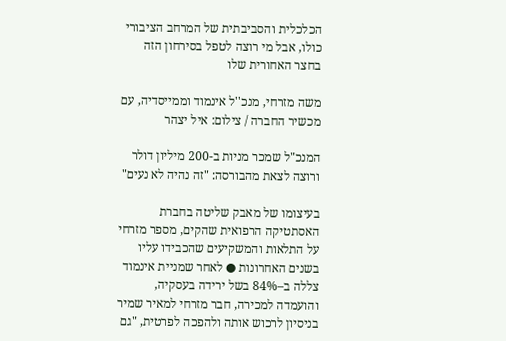הכלכלית והסביבתית של המרחב הציבורי כולו, אבל מי רוצה לטפל בסירחון הזה בחצר האחורית שלו

משה מזרחי, מנכ''ל אינמוד וממייסדיה, עם מכשיר החברה / צילום: איל יצהר

המנכ"ל שמכר מניות ב-200 מיליון דולר ורוצה לצאת מהבורסה: "זה נהיה לא נעים"

בעיצומו של מאבק שליטה בחברת האסתטיקה הרפואית שהקים, מספר מזרחי על התלאות והמשקיעים שהכבידו עליו בשנים האחרונות ● לאחר שמניית אינמוד צללה ב–84% בשל ירידה בעסקיה, והועמדה למכירה, חבר מזרחי למאיר שמיר בניסיון לרכוש אותה ולהפכה לפרטית, "גם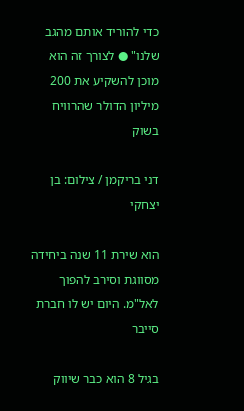כדי להוריד אותם מהגב שלנו" ● לצורך זה הוא מוכן להשקיע את 200 מיליון הדולר שהרוויח בשוק

דני בריקמן / צילום: בן יצחקי

הוא שירת 11 שנה ביחידה מסווגת וסירב להפוך לאל"מ. היום יש לו חברת סייבר

בגיל 8 הוא כבר שיווק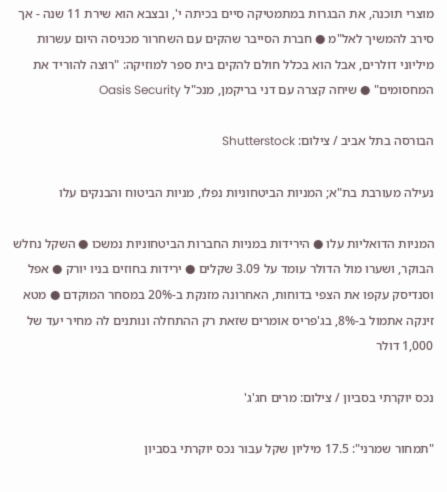מוצרי תוכנה, את הבגרות במתמטיקה סיים בכיתה י', ובצבא הוא שירת 11 שנה - אך סירב להמשיך לאל"מ ● חברת הסייבר שהקים עם השחרור מכניסה היום עשרות מיליוני דולרים, אבל הוא בכלל חולם להקים בית ספר למוזיקה: "רוצה להוריד את המחסומים" ● שיחה קצרה עם דני בריקמן, מנכ"ל Oasis Security

הבורסה בתל אביב / צילום: Shutterstock

נעילה מעורבת בת"א; המניות הביטחוניות נפלו, מניות הביטוח והבנקים עלו

המניות הדואליות עלו ● הירידות במניות החברות הביטחוניות נמשכו ● השקל נחלש הבוקר, ושערו מול הדולר עומד על 3.09 שקלים ● ירידות בחוזים בניו יורק ● אפל וסנדיסק עקפו את הצפי בדוחות, האחרונה מזנקת ב-20% במסחר המוקדם ● מטא זינקה אתמול ב-8%, בג'פריס אומרים שזאת רק ההתחלה ונותנים לה מחיר יעד של 1,000 דולר

נכס יוקרתי בסביון / צילום: מרים חג'ג'

"תמחור שמרני": 17.5 מיליון שקל עבור נכס יוקרתי בסביון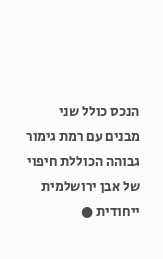הנכס כולל שני מבנים עם רמת גימור גבוהה הכוללת חיפוי של אבן ירושלמית ייחודית ●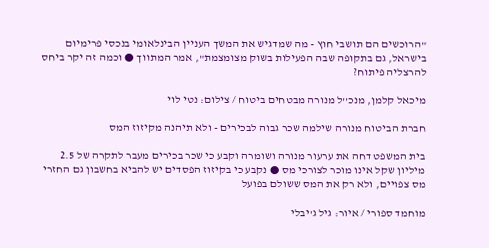"הרוכשים הם תושבי חוץ - מה שמדגיש את המשך העניין הבינלאומי בנכסי פרימיום בישראל, גם בתקופה שבה הפעילות בשוק מצומצמת", אמר המתווך ● וכמה זה יקר ביחס להרצליה פיתוח?

מיכאל קלמן, מנכ''ל מנורה מבטחים ביטוח / צילום: נטי לוי

חברת הביטוח מנורה שילמה שכר גבוה לבכירים - ולא תיהנה מקיזוז המס

בית המשפט דחה את ערעור מנורה ושומרה וקבע כי שכר בכירים מעבר לתקרה של 2.5 מיליון שקל אינו מוכר לצורכי מס ● נקבע כי בקיזוז הפסדים יש להביא בחשבון גם החזרי מס צפויים, ולא רק את המס ששולם בפועל

מוחמד ספורי / איור: גיל ג'יבלי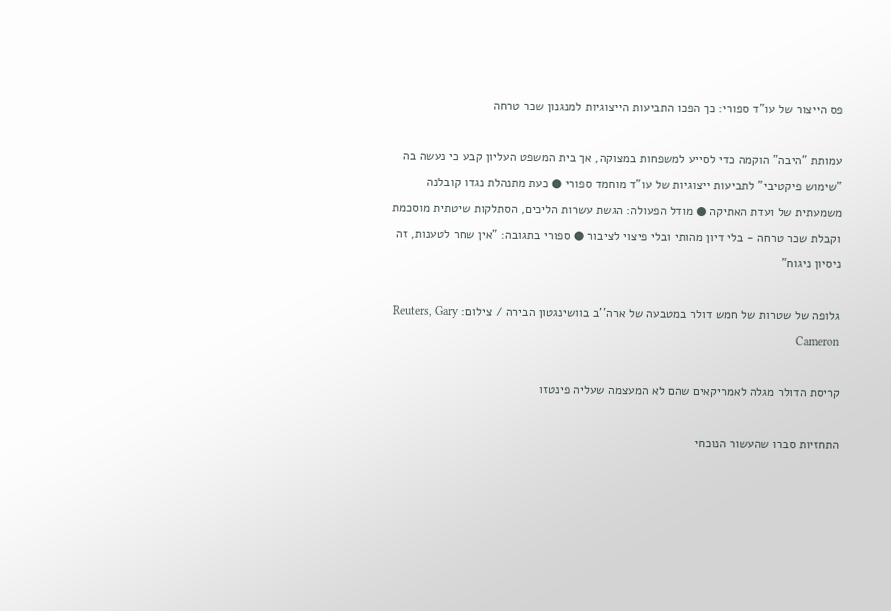פס הייצור של עו"ד ספורי: כך הפכו התביעות הייצוגיות למנגנון שכר טרחה

עמותת "היבה" הוקמה כדי לסייע למשפחות במצוקה, אך בית המשפט העליון קבע כי נעשה בה "שימוש פיקטיבי" לתביעות ייצוגיות של עו"ד מוחמד ספורי ● כעת מתנהלת נגדו קובלנה משמעתית של ועדת האתיקה ● מודל הפעולה: הגשת עשרות הליכים, הסתלקות שיטתית מוסכמת וקבלת שכר טרחה - בלי דיון מהותי ובלי פיצוי לציבור ● ספורי בתגובה: "אין שחר לטענות, זה ניסיון ניגוח"

גלופה של שטרות של חמש דולר במטבעה של ארה''ב בוושינגטון הבירה / צילום: Reuters, Gary Cameron

קריסת הדולר מגלה לאמריקאים שהם לא המעצמה שעליה פינטזו

התחזיות סברו שהעשור הנוכחי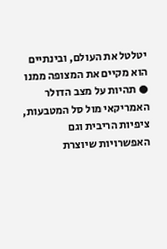יטלטל את העולם, ובינתיים הוא מקיים את המצופה ממנו ● תהיות על מצב הדולר האמריקאי מול סל המטבעות, ציפיות הריבית וגם האפשרויות שיוצרת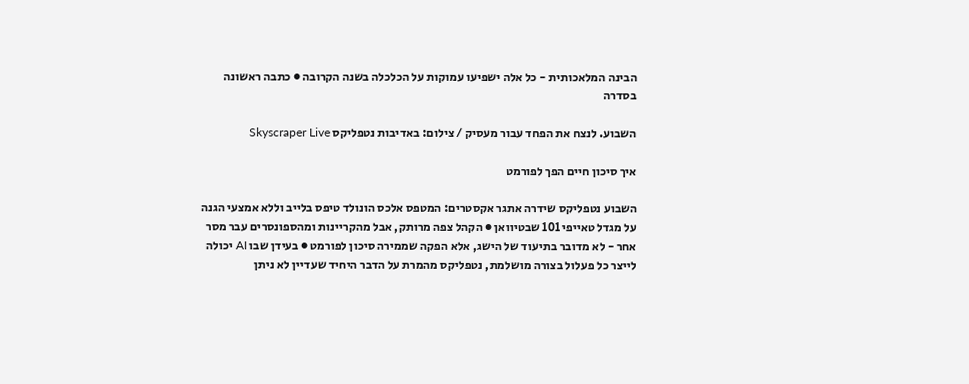הבינה המלאכותית - כל אלה ישפיעו עמוקות על הכלכלה בשנה הקרובה ● כתבה ראשונה בסדרה

השבוע. לנצח את הפחד עבור מעסיק / צילום: באדיבות נטפליקס Skyscraper Live

איך סיכון חיים הפך לפורמט

השבוע נטפליקס שידרה אתגר אקסטרים: המטפס אלכס הונולד טיפס בלייב וללא אמצעי הגנה על מגדל טאייפי 101 שבטיוואן ● הקהל צפה מרותק, אבל מהקריינות ומהספונסרים עבר מסר אחר - לא מדובר בתיעוד של הישג, אלא הפקה שממירה סיכון לפורמט ● בעידן שבו AI יכולה לייצר כל פעלול בצורה מושלמת, נטפליקס מהמרת על הדבר היחיד שעדיין לא ניתן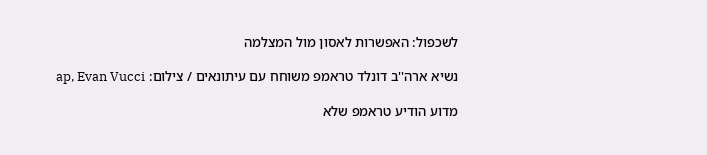לשכפול: האפשרות לאסון מול המצלמה

נשיא ארה''ב דונלד טראמפ משוחח עם עיתונאים / צילום: ap, Evan Vucci

מדוע הודיע טראמפ שלא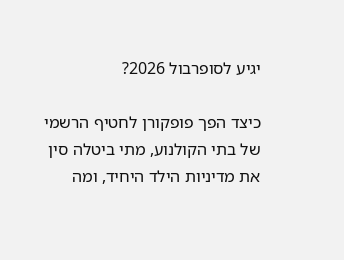יגיע לסופרבול 2026?

כיצד הפך פופקורן לחטיף הרשמי של בתי הקולנוע, מתי ביטלה סין את מדיניות הילד היחיד, ומה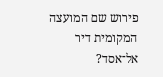פירוש שם המועצה המקומית דיר אל־אסד?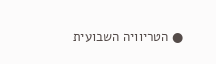● הטריוויה השבועית